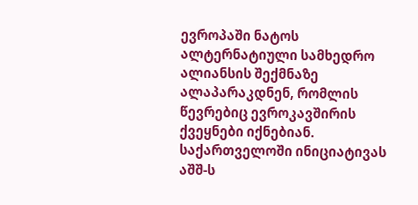ევროპაში ნატოს ალტერნატიული სამხედრო ალიანსის შექმნაზე ალაპარაკდნენ, რომლის წევრებიც ევროკავშირის ქვეყნები იქნებიან. საქართველოში ინიციატივას აშშ-ს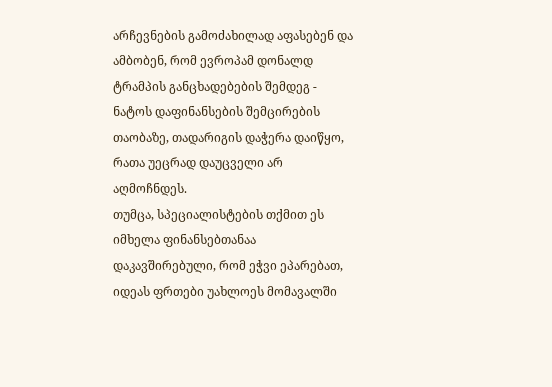არჩევნების გამოძახილად აფასებენ და ამბობენ, რომ ევროპამ დონალდ ტრამპის განცხადებების შემდეგ - ნატოს დაფინანსების შემცირების თაობაზე, თადარიგის დაჭერა დაიწყო, რათა უეცრად დაუცველი არ აღმოჩნდეს.
თუმცა, სპეციალისტების თქმით ეს იმხელა ფინანსებთანაა დაკავშირებული, რომ ეჭვი ეპარებათ, იდეას ფრთები უახლოეს მომავალში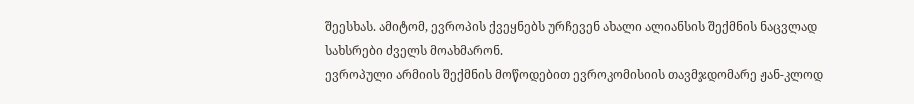შეესხას. ამიტომ, ევროპის ქვეყნებს ურჩევენ ახალი ალიანსის შექმნის ნაცვლად სახსრები ძველს მოახმარონ.
ევროპული არმიის შექმნის მოწოდებით ევროკომისიის თავმჯდომარე ჟან-კლოდ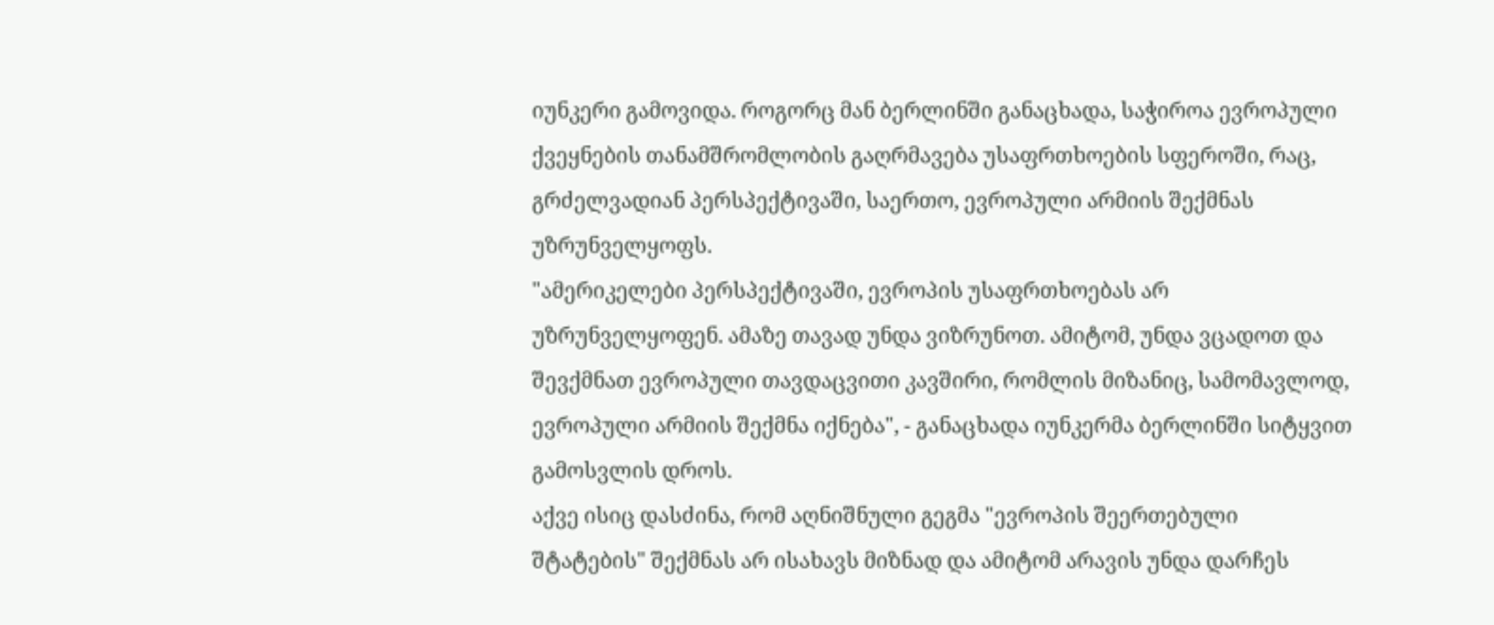იუნკერი გამოვიდა. როგორც მან ბერლინში განაცხადა, საჭიროა ევროპული ქვეყნების თანამშრომლობის გაღრმავება უსაფრთხოების სფეროში, რაც, გრძელვადიან პერსპექტივაში, საერთო, ევროპული არმიის შექმნას უზრუნველყოფს.
"ამერიკელები პერსპექტივაში, ევროპის უსაფრთხოებას არ უზრუნველყოფენ. ამაზე თავად უნდა ვიზრუნოთ. ამიტომ, უნდა ვცადოთ და შევქმნათ ევროპული თავდაცვითი კავშირი, რომლის მიზანიც, სამომავლოდ, ევროპული არმიის შექმნა იქნება", - განაცხადა იუნკერმა ბერლინში სიტყვით გამოსვლის დროს.
აქვე ისიც დასძინა, რომ აღნიშნული გეგმა "ევროპის შეერთებული შტატების" შექმნას არ ისახავს მიზნად და ამიტომ არავის უნდა დარჩეს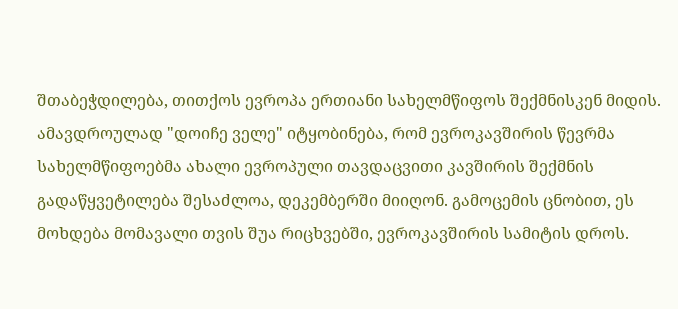შთაბეჭდილება, თითქოს ევროპა ერთიანი სახელმწიფოს შექმნისკენ მიდის.
ამავდროულად "დოიჩე ველე" იტყობინება, რომ ევროკავშირის წევრმა სახელმწიფოებმა ახალი ევროპული თავდაცვითი კავშირის შექმნის გადაწყვეტილება შესაძლოა, დეკემბერში მიიღონ. გამოცემის ცნობით, ეს მოხდება მომავალი თვის შუა რიცხვებში, ევროკავშირის სამიტის დროს.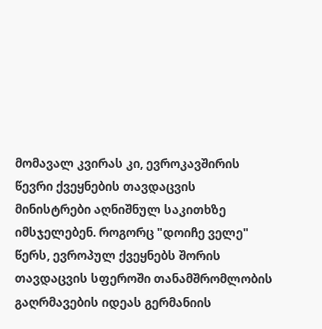მომავალ კვირას კი, ევროკავშირის წევრი ქვეყნების თავდაცვის მინისტრები აღნიშნულ საკითხზე იმსჯელებენ. როგორც "დოიჩე ველე" წერს, ევროპულ ქვეყნებს შორის თავდაცვის სფეროში თანამშრომლობის გაღრმავების იდეას გერმანიის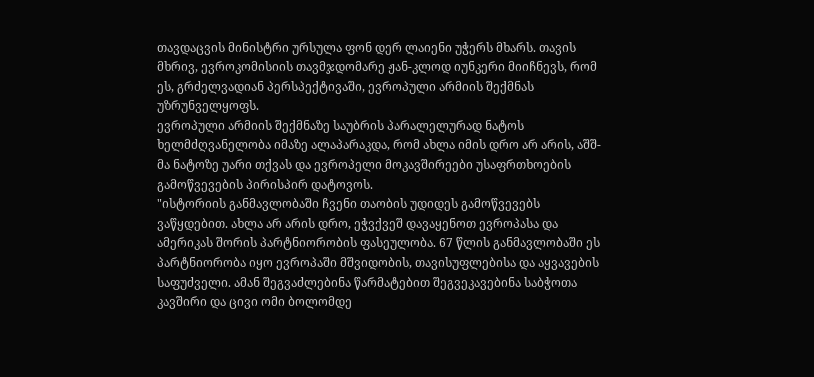თავდაცვის მინისტრი ურსულა ფონ დერ ლაიენი უჭერს მხარს. თავის მხრივ, ევროკომისიის თავმჯდომარე ჟან-კლოდ იუნკერი მიიჩნევს, რომ ეს, გრძელვადიან პერსპექტივაში, ევროპული არმიის შექმნას უზრუნველყოფს.
ევროპული არმიის შექმნაზე საუბრის პარალელურად ნატოს ხელმძღვანელობა იმაზე ალაპარაკდა, რომ ახლა იმის დრო არ არის, აშშ-მა ნატოზე უარი თქვას და ევროპელი მოკავშირეები უსაფრთხოების გამოწვევების პირისპირ დატოვოს.
"ისტორიის განმავლობაში ჩვენი თაობის უდიდეს გამოწვევებს ვაწყდებით. ახლა არ არის დრო, ეჭვქვეშ დავაყენოთ ევროპასა და ამერიკას შორის პარტნიორობის ფასეულობა. 67 წლის განმავლობაში ეს პარტნიორობა იყო ევროპაში მშვიდობის, თავისუფლებისა და აყვავების საფუძველი. ამან შეგვაძლებინა წარმატებით შეგვეკავებინა საბჭოთა კავშირი და ცივი ომი ბოლომდე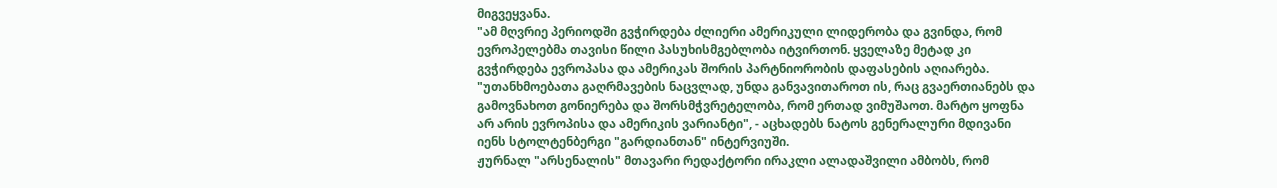მიგვეყვანა.
"ამ მღვრიე პერიოდში გვჭირდება ძლიერი ამერიკული ლიდერობა და გვინდა, რომ ევროპელებმა თავისი წილი პასუხისმგებლობა იტვირთონ. ყველაზე მეტად კი გვჭირდება ევროპასა და ამერიკას შორის პარტნიორობის დაფასების აღიარება.
"უთანხმოებათა გაღრმავების ნაცვლად, უნდა განვავითაროთ ის, რაც გვაერთიანებს და გამოვნახოთ გონიერება და შორსმჭვრეტელობა, რომ ერთად ვიმუშაოთ. მარტო ყოფნა არ არის ევროპისა და ამერიკის ვარიანტი", - აცხადებს ნატოს გენერალური მდივანი იენს სტოლტენბერგი "გარდიანთან" ინტერვიუში.
ჟურნალ "არსენალის" მთავარი რედაქტორი ირაკლი ალადაშვილი ამბობს, რომ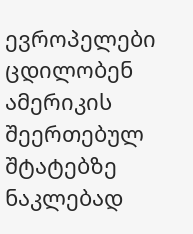ევროპელები ცდილობენ ამერიკის შეერთებულ შტატებზე ნაკლებად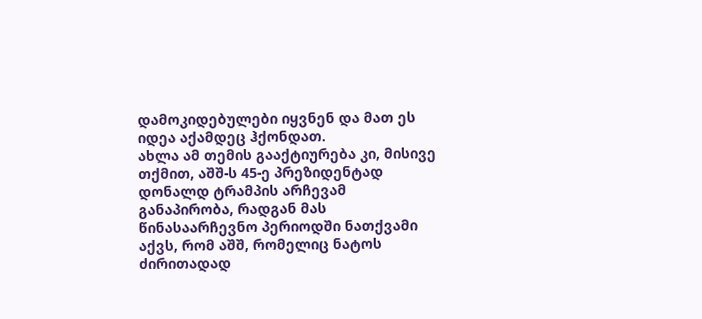დამოკიდებულები იყვნენ და მათ ეს იდეა აქამდეც ჰქონდათ.
ახლა ამ თემის გააქტიურება კი, მისივე თქმით, აშშ-ს 45-ე პრეზიდენტად დონალდ ტრამპის არჩევამ განაპირობა, რადგან მას წინასაარჩევნო პერიოდში ნათქვამი აქვს, რომ აშშ, რომელიც ნატოს ძირითადად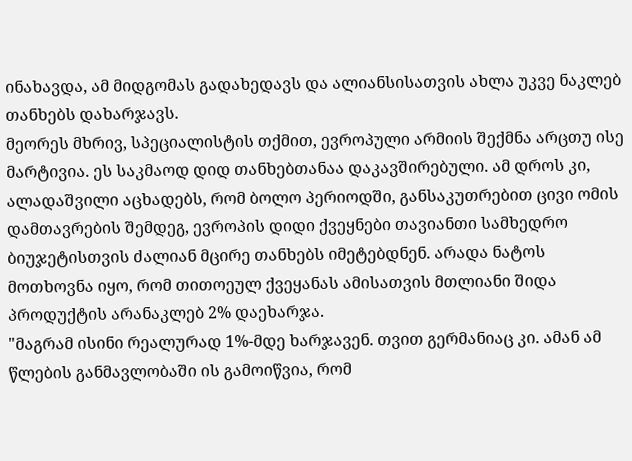ინახავდა, ამ მიდგომას გადახედავს და ალიანსისათვის ახლა უკვე ნაკლებ თანხებს დახარჯავს.
მეორეს მხრივ, სპეციალისტის თქმით, ევროპული არმიის შექმნა არცთუ ისე მარტივია. ეს საკმაოდ დიდ თანხებთანაა დაკავშირებული. ამ დროს კი, ალადაშვილი აცხადებს, რომ ბოლო პერიოდში, განსაკუთრებით ცივი ომის დამთავრების შემდეგ, ევროპის დიდი ქვეყნები თავიანთი სამხედრო ბიუჯეტისთვის ძალიან მცირე თანხებს იმეტებდნენ. არადა ნატოს მოთხოვნა იყო, რომ თითოეულ ქვეყანას ამისათვის მთლიანი შიდა პროდუქტის არანაკლებ 2% დაეხარჯა.
"მაგრამ ისინი რეალურად 1%-მდე ხარჯავენ. თვით გერმანიაც კი. ამან ამ წლების განმავლობაში ის გამოიწვია, რომ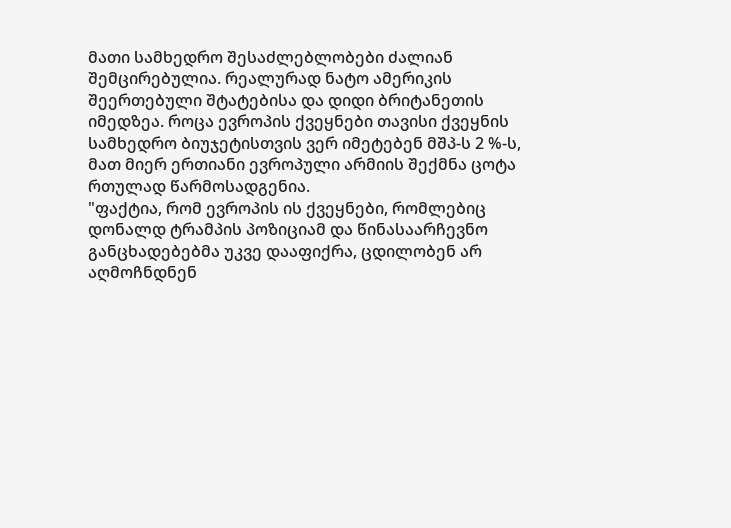მათი სამხედრო შესაძლებლობები ძალიან შემცირებულია. რეალურად ნატო ამერიკის შეერთებული შტატებისა და დიდი ბრიტანეთის იმედზეა. როცა ევროპის ქვეყნები თავისი ქვეყნის სამხედრო ბიუჯეტისთვის ვერ იმეტებენ მშპ-ს 2 %-ს, მათ მიერ ერთიანი ევროპული არმიის შექმნა ცოტა რთულად წარმოსადგენია.
"ფაქტია, რომ ევროპის ის ქვეყნები, რომლებიც დონალდ ტრამპის პოზიციამ და წინასაარჩევნო განცხადებებმა უკვე დააფიქრა, ცდილობენ არ აღმოჩნდნენ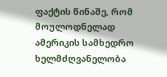ფაქტის წინაშე, რომ მოულოდნელად ამერიკის სამხედრო ხელმძღვანელობა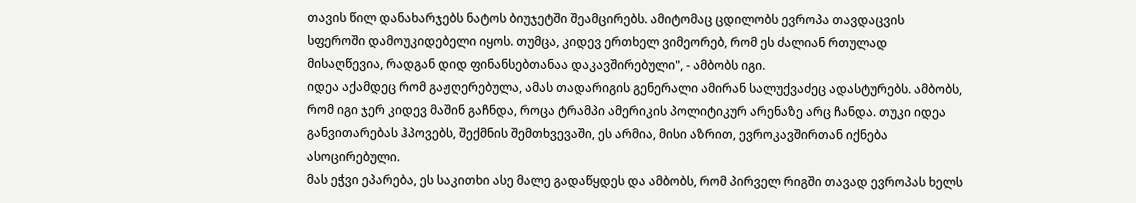თავის წილ დანახარჯებს ნატოს ბიუჯეტში შეამცირებს. ამიტომაც ცდილობს ევროპა თავდაცვის სფეროში დამოუკიდებელი იყოს. თუმცა, კიდევ ერთხელ ვიმეორებ, რომ ეს ძალიან რთულად მისაღწევია, რადგან დიდ ფინანსებთანაა დაკავშირებული", - ამბობს იგი.
იდეა აქამდეც რომ გაჟღერებულა, ამას თადარიგის გენერალი ამირან სალუქვაძეც ადასტურებს. ამბობს, რომ იგი ჯერ კიდევ მაშინ გაჩნდა, როცა ტრამპი ამერიკის პოლიტიკურ არენაზე არც ჩანდა. თუკი იდეა განვითარებას ჰპოვებს, შექმნის შემთხვევაში, ეს არმია, მისი აზრით, ევროკავშირთან იქნება ასოცირებული.
მას ეჭვი ეპარება, ეს საკითხი ასე მალე გადაწყდეს და ამბობს, რომ პირველ რიგში თავად ევროპას ხელს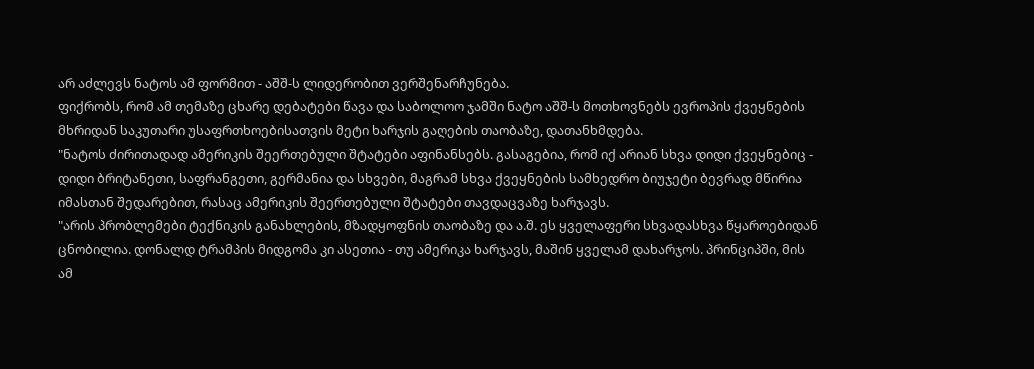არ აძლევს ნატოს ამ ფორმით - აშშ-ს ლიდერობით ვერშენარჩუნება.
ფიქრობს, რომ ამ თემაზე ცხარე დებატები წავა და საბოლოო ჯამში ნატო აშშ-ს მოთხოვნებს ევროპის ქვეყნების მხრიდან საკუთარი უსაფრთხოებისათვის მეტი ხარჯის გაღების თაობაზე, დათანხმდება.
"ნატოს ძირითადად ამერიკის შეერთებული შტატები აფინანსებს. გასაგებია, რომ იქ არიან სხვა დიდი ქვეყნებიც - დიდი ბრიტანეთი, საფრანგეთი, გერმანია და სხვები, მაგრამ სხვა ქვეყნების სამხედრო ბიუჯეტი ბევრად მწირია იმასთან შედარებით, რასაც ამერიკის შეერთებული შტატები თავდაცვაზე ხარჯავს.
"არის პრობლემები ტექნიკის განახლების, მზადყოფნის თაობაზე და ა.შ. ეს ყველაფერი სხვადასხვა წყაროებიდან ცნობილია. დონალდ ტრამპის მიდგომა კი ასეთია - თუ ამერიკა ხარჯავს, მაშინ ყველამ დახარჯოს. პრინციპში, მის ამ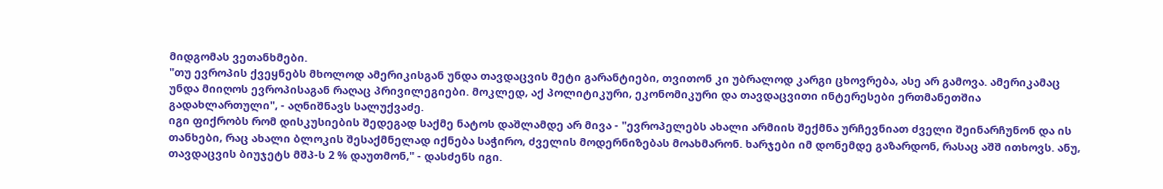მიდგომას ვეთანხმები.
"თუ ევროპის ქვეყნებს მხოლოდ ამერიკისგან უნდა თავდაცვის მეტი გარანტიები, თვითონ კი უბრალოდ კარგი ცხოვრება, ასე არ გამოვა. ამერიკამაც უნდა მიიღოს ევროპისაგან რაღაც პრივილეგიები. მოკლედ, აქ პოლიტიკური, ეკონომიკური და თავდაცვითი ინტერესები ერთმანეთშია გადახლართული", - აღნიშნავს სალუქვაძე.
იგი ფიქრობს რომ დისკუსიების შედეგად საქმე ნატოს დაშლამდე არ მივა - "ევროპელებს ახალი არმიის შექმნა ურჩევნიათ ძველი შეინარჩუნონ და ის თანხები, რაც ახალი ბლოკის შესაქმნელად იქნება საჭირო, ძველის მოდერნიზებას მოახმარონ. ხარჯები იმ დონემდე გაზარდონ, რასაც აშშ ითხოვს. ანუ, თავდაცვის ბიუჯეტს მშპ-ს 2 % დაუთმონ," - დასძენს იგი.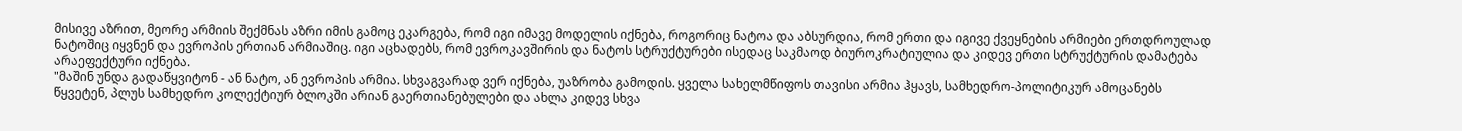მისივე აზრით, მეორე არმიის შექმნას აზრი იმის გამოც ეკარგება, რომ იგი იმავე მოდელის იქნება, როგორიც ნატოა და აბსურდია, რომ ერთი და იგივე ქვეყნების არმიები ერთდროულად ნატოშიც იყვნენ და ევროპის ერთიან არმიაშიც. იგი აცხადებს, რომ ევროკავშირის და ნატოს სტრუქტურები ისედაც საკმაოდ ბიუროკრატიულია და კიდევ ერთი სტრუქტურის დამატება არაეფექტური იქნება.
"მაშინ უნდა გადაწყვიტონ - ან ნატო, ან ევროპის არმია. სხვაგვარად ვერ იქნება, უაზრობა გამოდის. ყველა სახელმწიფოს თავისი არმია ჰყავს, სამხედრო-პოლიტიკურ ამოცანებს წყვეტენ, პლუს სამხედრო კოლექტიურ ბლოკში არიან გაერთიანებულები და ახლა კიდევ სხვა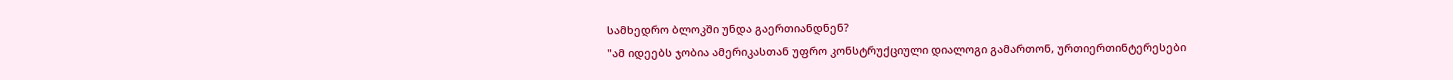სამხედრო ბლოკში უნდა გაერთიანდნენ?
"ამ იდეებს ჯობია ამერიკასთან უფრო კონსტრუქციული დიალოგი გამართონ, ურთიერთინტერესები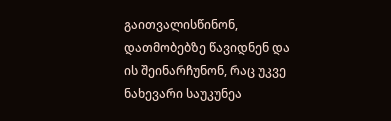გაითვალისწინონ, დათმობებზე წავიდნენ და ის შეინარჩუნონ, რაც უკვე ნახევარი საუკუნეა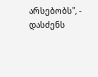არსებობს", - დასძენს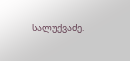სალუქვაძე.